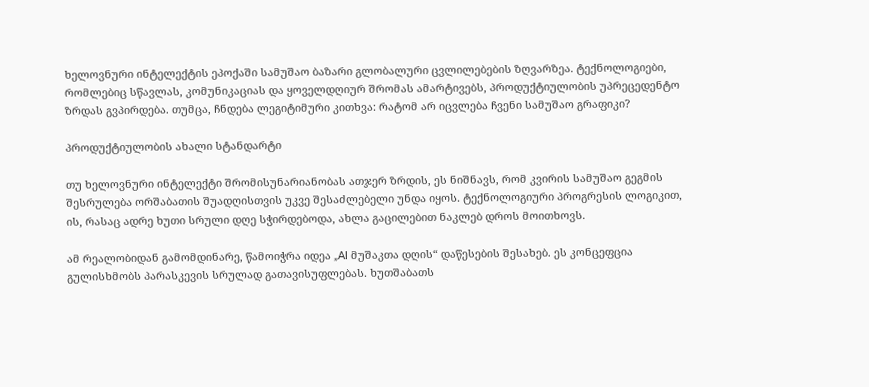ხელოვნური ინტელექტის ეპოქაში სამუშაო ბაზარი გლობალური ცვლილებების ზღვარზეა. ტექნოლოგიები, რომლებიც სწავლას, კომუნიკაციას და ყოველდღიურ შრომას ამარტივებს, პროდუქტიულობის უპრეცედენტო ზრდას გვპირდება. თუმცა, ჩნდება ლეგიტიმური კითხვა: რატომ არ იცვლება ჩვენი სამუშაო გრაფიკი?

პროდუქტიულობის ახალი სტანდარტი

თუ ხელოვნური ინტელექტი შრომისუნარიანობას ათჯერ ზრდის, ეს ნიშნავს, რომ კვირის სამუშაო გეგმის შესრულება ორშაბათის შუადღისთვის უკვე შესაძლებელი უნდა იყოს. ტექნოლოგიური პროგრესის ლოგიკით, ის, რასაც ადრე ხუთი სრული დღე სჭირდებოდა, ახლა გაცილებით ნაკლებ დროს მოითხოვს.

ამ რეალობიდან გამომდინარე, წამოიჭრა იდეა „AI მუშაკთა დღის“ დაწესების შესახებ. ეს კონცეფცია გულისხმობს პარასკევის სრულად გათავისუფლებას. ხუთშაბათს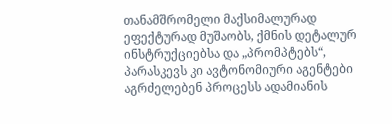თანამშრომელი მაქსიმალურად ეფექტურად მუშაობს, ქმნის დეტალურ ინსტრუქციებსა და „პრომპტებს“, პარასკევს კი ავტონომიური აგენტები აგრძელებენ პროცესს ადამიანის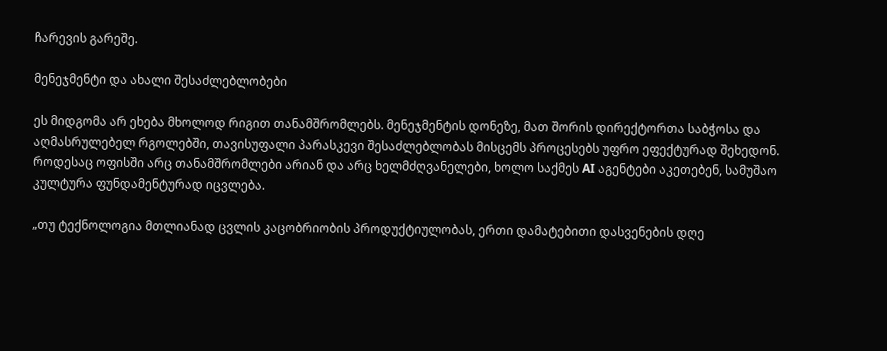ჩარევის გარეშე.

მენეჯმენტი და ახალი შესაძლებლობები

ეს მიდგომა არ ეხება მხოლოდ რიგით თანამშრომლებს. მენეჯმენტის დონეზე, მათ შორის დირექტორთა საბჭოსა და აღმასრულებელ რგოლებში, თავისუფალი პარასკევი შესაძლებლობას მისცემს პროცესებს უფრო ეფექტურად შეხედონ. როდესაც ოფისში არც თანამშრომლები არიან და არც ხელმძღვანელები, ხოლო საქმეს AI აგენტები აკეთებენ, სამუშაო კულტურა ფუნდამენტურად იცვლება.

„თუ ტექნოლოგია მთლიანად ცვლის კაცობრიობის პროდუქტიულობას, ერთი დამატებითი დასვენების დღე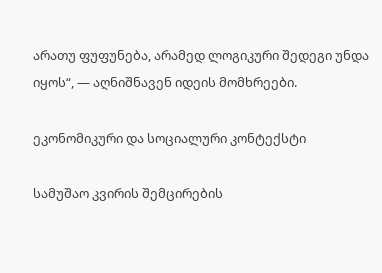არათუ ფუფუნება, არამედ ლოგიკური შედეგი უნდა იყოს“, — აღნიშნავენ იდეის მომხრეები.

ეკონომიკური და სოციალური კონტექსტი

სამუშაო კვირის შემცირების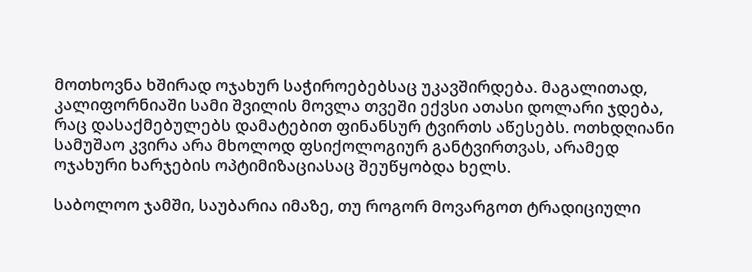მოთხოვნა ხშირად ოჯახურ საჭიროებებსაც უკავშირდება. მაგალითად, კალიფორნიაში სამი შვილის მოვლა თვეში ექვსი ათასი დოლარი ჯდება, რაც დასაქმებულებს დამატებით ფინანსურ ტვირთს აწესებს. ოთხდღიანი სამუშაო კვირა არა მხოლოდ ფსიქოლოგიურ განტვირთვას, არამედ ოჯახური ხარჯების ოპტიმიზაციასაც შეუწყობდა ხელს.

საბოლოო ჯამში, საუბარია იმაზე, თუ როგორ მოვარგოთ ტრადიციული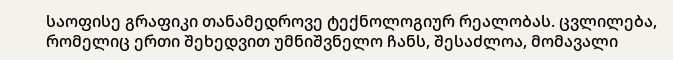საოფისე გრაფიკი თანამედროვე ტექნოლოგიურ რეალობას. ცვლილება, რომელიც ერთი შეხედვით უმნიშვნელო ჩანს, შესაძლოა, მომავალი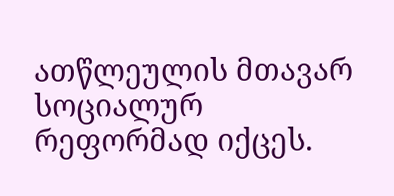ათწლეულის მთავარ სოციალურ რეფორმად იქცეს.